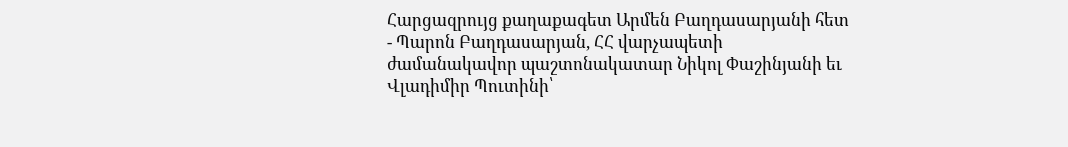Հարցազրույց քաղաքագետ Արմեն Բաղդասարյանի հետ
- Պարոն Բաղդասարյան, ՀՀ վարչապետի ժամանակավոր պաշտոնակատար Նիկոլ Փաշինյանի եւ Վլադիմիր Պուտինի՝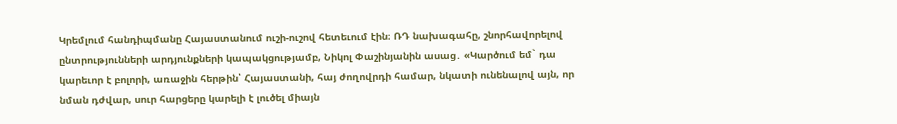Կրեմլում հանդիպմանը Հայաստանում ուշի-ուշով հետեւում էին։ ՌԴ նախագահը, շնորհավորելով ընտրությունների արդյունքների կապակցությամբ, Նիկոլ Փաշինյանին ասաց․ «Կարծում եմ` դա կարեւոր է բոլորի, առաջին հերթին՝ Հայաստանի, հայ ժողովրդի համար, նկատի ունենալով այն, որ նման դժվար, սուր հարցերը կարելի է լուծել միայն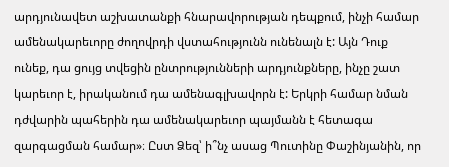արդյունավետ աշխատանքի հնարավորության դեպքում, ինչի համար ամենակարեւորը ժողովրդի վստահությունն ունենալն է: Այն Դուք ունեք, դա ցույց տվեցին ընտրությունների արդյունքները, ինչը շատ կարեւոր է, իրականում դա ամենագլխավորն է: Երկրի համար նման դժվարին պահերին դա ամենակարեւոր պայմանն է հետագա զարգացման համար»։ Ըստ Ձեզ՝ ի՞նչ ասաց Պուտինը Փաշինյանին, որ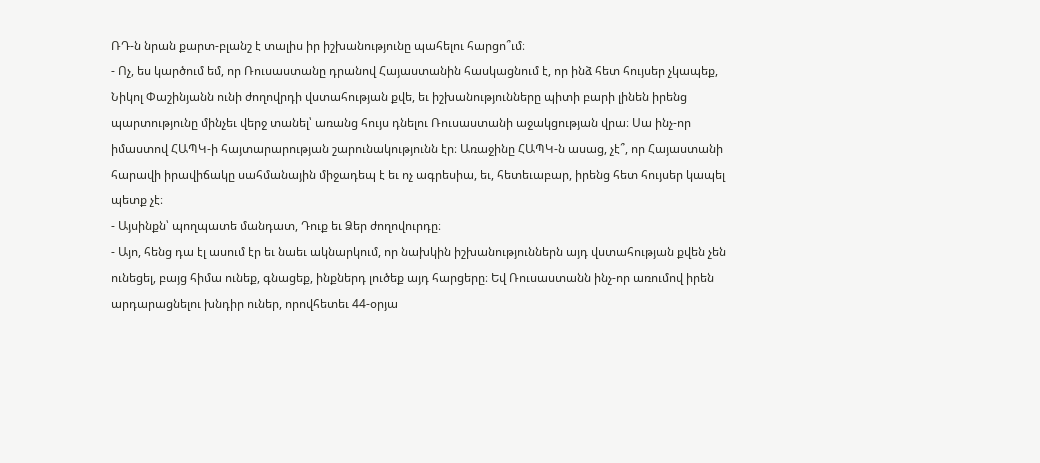ՌԴ-ն նրան քարտ-բլանշ է տալիս իր իշխանությունը պահելու հարցո՞ւմ։
- Ոչ, ես կարծում եմ, որ Ռուսաստանը դրանով Հայաստանին հասկացնում է, որ ինձ հետ հույսեր չկապեք, Նիկոլ Փաշինյանն ունի ժողովրդի վստահության քվե, եւ իշխանությունները պիտի բարի լինեն իրենց պարտությունը մինչեւ վերջ տանել՝ առանց հույս դնելու Ռուսաստանի աջակցության վրա։ Սա ինչ-որ իմաստով ՀԱՊԿ-ի հայտարարության շարունակությունն էր։ Առաջինը ՀԱՊԿ-ն ասաց, չէ՞, որ Հայաստանի հարավի իրավիճակը սահմանային միջադեպ է եւ ոչ ագրեսիա, եւ, հետեւաբար, իրենց հետ հույսեր կապել պետք չէ։
- Այսինքն՝ պողպատե մանդատ, Դուք եւ Ձեր ժողովուրդը։
- Այո, հենց դա էլ ասում էր եւ նաեւ ակնարկում, որ նախկին իշխանություններն այդ վստահության քվեն չեն ունեցել, բայց հիմա ունեք, գնացեք, ինքներդ լուծեք այդ հարցերը։ Եվ Ռուսաստանն ինչ-որ առումով իրեն արդարացնելու խնդիր ուներ, որովհետեւ 44-օրյա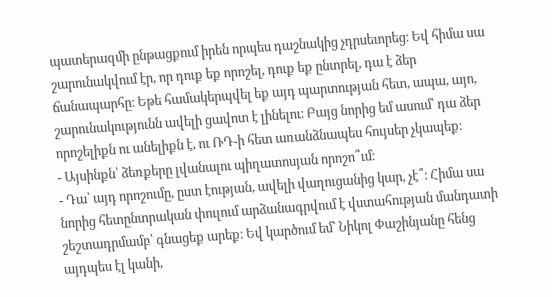պատերազմի ընթացքում իրեն որպես դաշնակից չդրսեւորեց։ Եվ հիմա սա շարունակվում էր, որ դուք եք որոշել, դուք եք ընտրել, դա է ձեր ճանապարհը։ Եթե համակերպվել եք այդ պարտության հետ, ապա, այո, շարունակությունն ավելի ցավոտ է լինելու։ Բայց նորից եմ ասում՝ դա ձեր որոշելիքն ու անելիքն է, ու ՌԴ-ի հետ առանձնապես հույսեր չկապեք։
- Այսինքն՝ ձեռքերը լվանալու պիղատոսյան որոշո՞ւմ։
- Դա՝ այդ որոշումը, ըստ էության, ավելի վաղուցանից կար, չէ՞։ Հիմա սա նորից հետընտրական փուլում արձանագրվում է վստահության մանդատի շեշտադրմամբ՝ գնացեք արեք։ Եվ կարծում եմ՝ Նիկոլ Փաշինյանը հենց այդպես էլ կանի,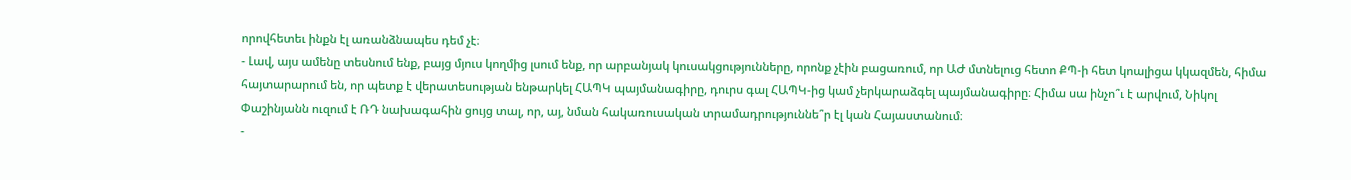որովհետեւ ինքն էլ առանձնապես դեմ չէ։
- Լավ, այս ամենը տեսնում ենք, բայց մյուս կողմից լսում ենք, որ արբանյակ կուսակցությունները, որոնք չէին բացառում, որ ԱԺ մտնելուց հետո ՔՊ-ի հետ կոալիցա կկազմեն, հիմա հայտարարում են, որ պետք է վերատեսության ենթարկել ՀԱՊԿ պայմանագիրը, դուրս գալ ՀԱՊԿ-ից կամ չերկարաձգել պայմանագիրը։ Հիմա սա ինչո՞ւ է արվում, Նիկոլ Փաշինյանն ուզում է ՌԴ նախագահին ցույց տալ, որ, այ, նման հակառուսական տրամադրություննե՞ր էլ կան Հայաստանում։
-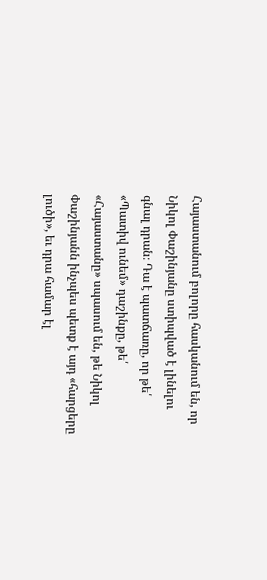Հայաստանում բոլորը հասկանում են, որ Նիկոլ Փաշինյանը ստիպված է լինելու գնալ դրան։ Դա է պատճառը, որ թե՛ «Պատիվ ունեմ» դաշինքը, թե՛ «Հայաստանը» սպասում են, թե Նիկոլ Փաշինյանն ինչպես պետք է այդ «հարցերը լուծի», եւ դրա համար էլ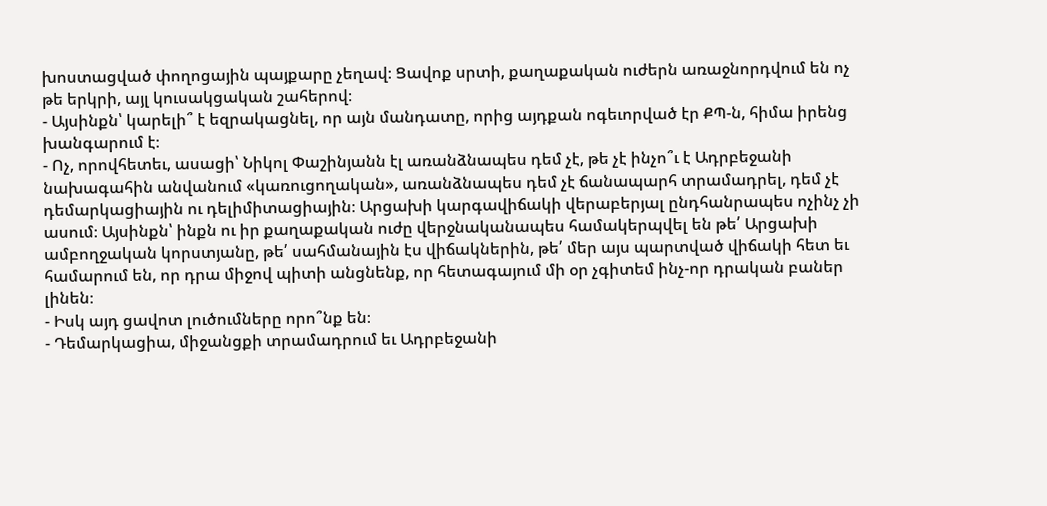խոստացված փողոցային պայքարը չեղավ։ Ցավոք սրտի, քաղաքական ուժերն առաջնորդվում են ոչ թե երկրի, այլ կուսակցական շահերով։
- Այսինքն՝ կարելի՞ է եզրակացնել, որ այն մանդատը, որից այդքան ոգեւորված էր ՔՊ-ն, հիմա իրենց խանգարում է։
- Ոչ, որովհետեւ, ասացի՝ Նիկոլ Փաշինյանն էլ առանձնապես դեմ չէ, թե չէ ինչո՞ւ է Ադրբեջանի նախագահին անվանում «կառուցողական», առանձնապես դեմ չէ ճանապարհ տրամադրել, դեմ չէ դեմարկացիային ու դելիմիտացիային։ Արցախի կարգավիճակի վերաբերյալ ընդհանրապես ոչինչ չի ասում։ Այսինքն՝ ինքն ու իր քաղաքական ուժը վերջնականապես համակերպվել են թե՛ Արցախի ամբողջական կորստյանը, թե՛ սահմանային էս վիճակներին, թե՛ մեր այս պարտված վիճակի հետ եւ համարում են, որ դրա միջով պիտի անցնենք, որ հետագայում մի օր չգիտեմ ինչ-որ դրական բաներ լինեն։
- Իսկ այդ ցավոտ լուծումները որո՞նք են։
- Դեմարկացիա, միջանցքի տրամադրում եւ Ադրբեջանի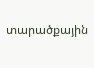տարածքային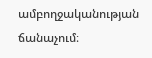ամբողջականության ճանաչում։